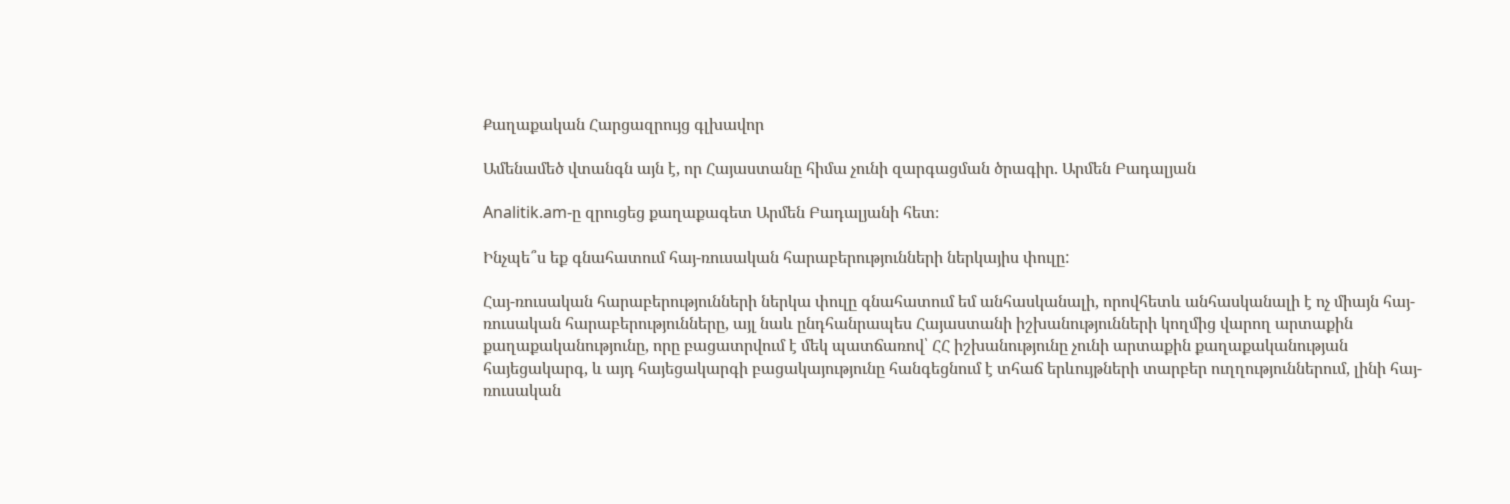Քաղաքական Հարցազրույց գլխավոր

Ամենամեծ վտանգն այն է, որ Հայաստանը հիմա չունի զարգացման ծրագիր. Արմեն Բադալյան

Analitik.am-ը զրուցեց քաղաքագետ Արմեն Բադալյանի հետ։

Ինչպե՞ս եք գնահատում հայ-ռուսական հարաբերությունների ներկայիս փուլը:

Հայ-ռուսական հարաբերությունների ներկա փուլը գնահատում եմ անհասկանալի, որովհետև անհասկանալի է ոչ միայն հայ-ռուսական հարաբերությունները, այլ նաև ընդհանրապես Հայաստանի իշխանությունների կողմից վարող արտաքին քաղաքականությունը, որը բացատրվում է մեկ պատճառով՝ ՀՀ իշխանությունը չունի արտաքին քաղաքականության հայեցակարգ, և այդ հայեցակարգի բացակայությունը հանգեցնում է տհաճ երևույթների տարբեր ուղղություններում, լինի հայ-ռուսական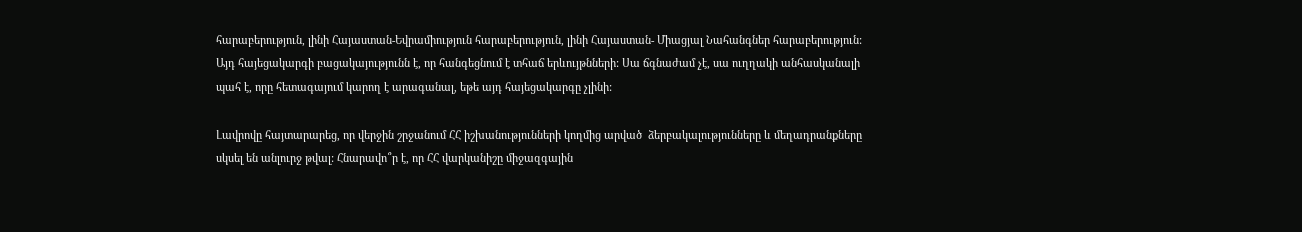հարաբերություն, լինի Հայաստան-Եվրամիություն հարաբերություն, լինի Հայաստան- Միացյալ Նահանգներ հարաբերություն: Այդ հայեցակարգի բացակայությունն է, որ հանգեցնում է տհաճ երևույթնների: Սա ճգնաժամ չէ, սա ուղղակի անհասկանալի պահ է, որը հետագայում կարող է արագանալ, եթե այդ հայեցակարգը չլինի:

Լավրովը հայտարարեց, որ վերջին շրջանում ՀՀ իշխանությունների կողմից արված  ձերբակալությունները և մեղադրանքները սկսել են անլուրջ թվալ: Հնարավո՞ր է, որ ՀՀ վարկանիշը միջազգային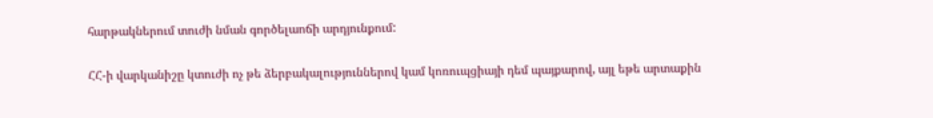հարթակներում տուժի նման գործելաոճի արդյունքում:

ՀՀ-ի վարկանիշը կտուժի ոչ թե ձերբակալություններով կամ կոռուպցիայի դեմ պայքարով, այլ եթե արտաքին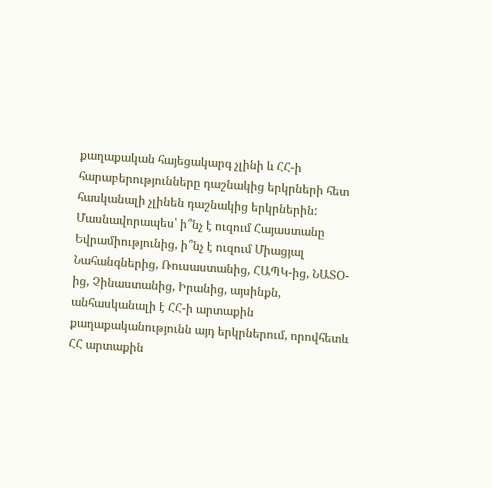քաղաքական հայեցակարգ չլինի և ՀՀ-ի հարաբերությունները դաշնակից երկրների հետ հասկանալի չլինեն դաշնակից երկրներին: Մասնավորապես՝ ի՞նչ է ուզում Հայաստանը Եվրամիությունից, ի՞նչ է ուզում Միացյալ Նահանգներից, Ռուսաստանից, ՀԱՊԿ-ից, ՆԱՏՕ-ից, Չինաստանից, Իրանից, այսինքն, անհասկանալի է ՀՀ-ի արտաքին քաղաքականությունն այդ երկրներում, որովհետև ՀՀ արտաքին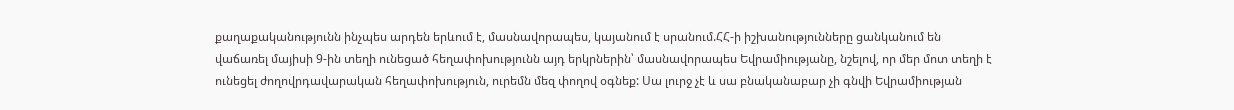քաղաքականությունն ինչպես արդեն երևում է, մասնավորապես, կայանում է սրանում.ՀՀ-ի իշխանությունները ցանկանում են վաճառել մայիսի 9-ին տեղի ունեցած հեղափոխությունն այդ երկրներին՝ մասնավորապես Եվրամիությանը, նշելով, որ մեր մոտ տեղի է ունեցել ժողովրդավարական հեղափոխություն, ուրեմն մեզ փողով օգնեք: Սա լուրջ չէ և սա բնականաբար չի գնվի Եվրամիության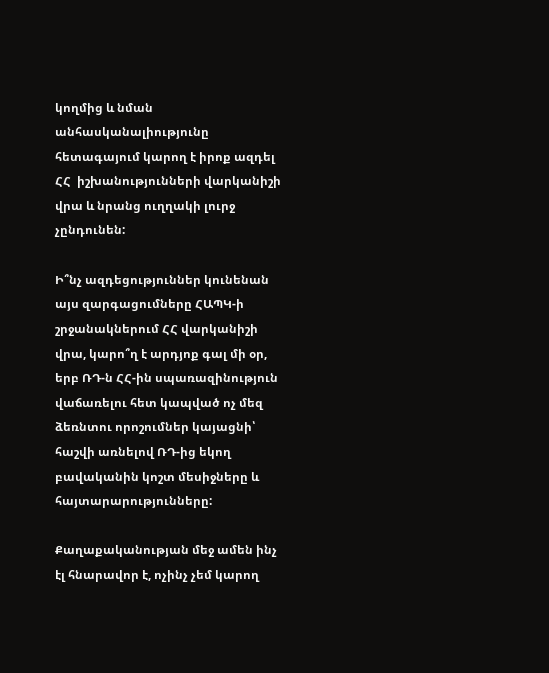կողմից և նման անհասկանալիությունը հետագայում կարող է իրոք ազդել ՀՀ  իշխանությունների վարկանիշի վրա և նրանց ուղղակի լուրջ չընդունեն:

Ի՞նչ ազդեցություններ կունենան այս զարգացումները ՀԱՊԿ-ի շրջանակներում ՀՀ վարկանիշի վրա, կարո՞ղ է արդյոք գալ մի օր, երբ ՌԴ-ն ՀՀ-ին սպառազինություն վաճառելու հետ կապված ոչ մեզ ձեռնտու որոշումներ կայացնի՝ հաշվի առնելով ՌԴ-ից եկող բավականին կոշտ մեսիջները և հայտարարությունները:

Քաղաքականության մեջ ամեն ինչ էլ հնարավոր է, ոչինչ չեմ կարող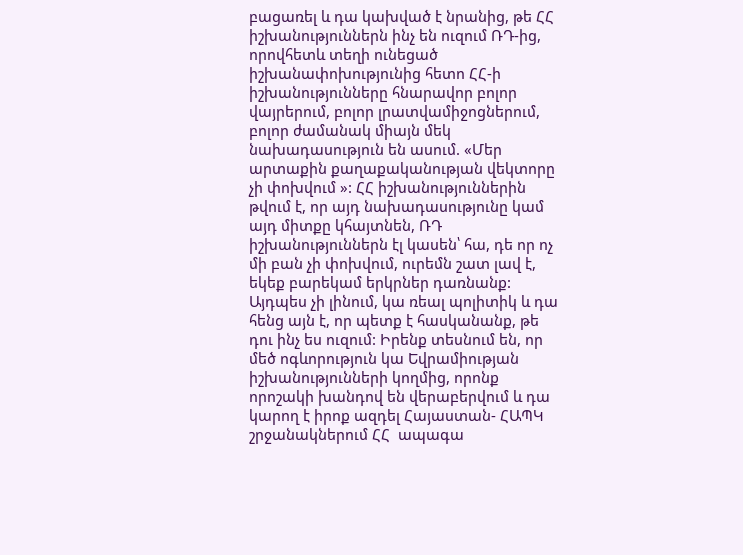բացառել և դա կախված է նրանից, թե ՀՀ իշխանություններն ինչ են ուզում ՌԴ-ից, որովհետև տեղի ունեցած իշխանափոխությունից հետո ՀՀ-ի իշխանությունները հնարավոր բոլոր վայրերում, բոլոր լրատվամիջոցներում, բոլոր ժամանակ միայն մեկ նախադասություն են ասում. «Մեր արտաքին քաղաքականության վեկտորը չի փոխվում »: ՀՀ իշխանություններին թվում է, որ այդ նախադասությունը կամ այդ միտքը կհայտնեն, ՌԴ իշխանություններն էլ կասեն՝ հա, դե որ ոչ մի բան չի փոխվում, ուրեմն շատ լավ է, եկեք բարեկամ երկրներ դառնանք: Այդպես չի լինում, կա ռեալ պոլիտիկ և դա հենց այն է, որ պետք է հասկանանք, թե դու ինչ ես ուզում: Իրենք տեսնում են, որ մեծ ոգևորություն կա Եվրամիության իշխանությունների կողմից, որոնք որոշակի խանդով են վերաբերվում և դա կարող է իրոք ազդել Հայաստան- ՀԱՊԿ շրջանակներում ՀՀ  ապագա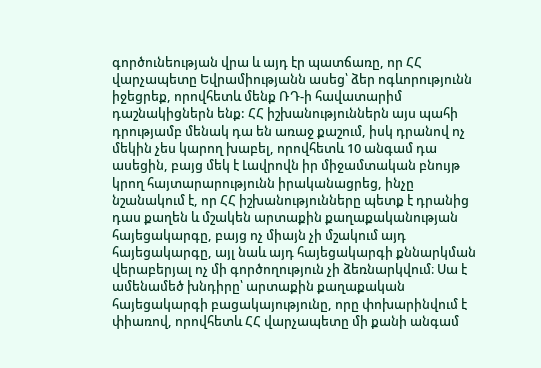գործունեության վրա և այդ էր պատճառը, որ ՀՀ վարչապետը Եվրամիությանն ասեց՝ ձեր ոգևորությունն իջեցրեք, որովհետև մենք ՌԴ-ի հավատարիմ դաշնակիցներն ենք: ՀՀ իշխանություններն այս պահի դրությամբ մենակ դա են առաջ քաշում, իսկ դրանով ոչ մեկին չես կարող խաբել, որովհետև 10 անգամ դա ասեցին, բայց մեկ է Լավրովն իր միջամտական բնույթ կրող հայտարարությունն իրականացրեց, ինչը նշանակում է, որ ՀՀ իշխանությունները պետք է դրանից դաս քաղեն և մշակեն արտաքին քաղաքականության հայեցակարգը, բայց ոչ միայն չի մշակում այդ հայեցակարգը, այլ նաև այդ հայեցակարգի քննարկման վերաբերյալ ոչ մի գործողություն չի ձեռնարկվում։ Սա է ամենամեծ խնդիրը՝ արտաքին քաղաքական հայեցակարգի բացակայությունը, որը փոխարինվում է փիառով, որովհետև ՀՀ վարչապետը մի քանի անգամ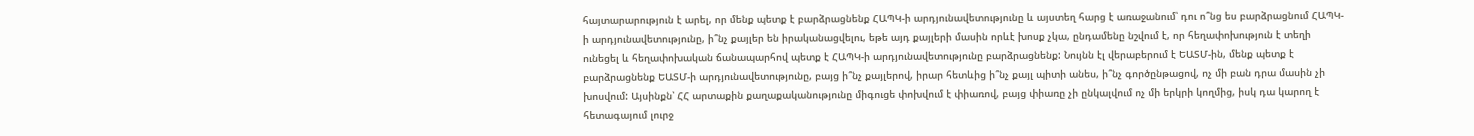հայտարարություն է արել, որ մենք պետք է բարձրացնենք ՀԱՊԿ-ի արդյունավետությունը և այստեղ հարց է առաջանում՝ դու ո՞նց ես բարձրացնում ՀԱՊԿ-ի արդյունավետությունը, ի՞նչ քայլեր են իրականացվելու, եթե այդ քայլերի մասին որևէ խոսք չկա, ընդամենը նշվում է, որ հեղափոխություն է տեղի ունեցել և հեղափոխական ճանապարհով պետք է ՀԱՊԿ-ի արդյունավետությունը բարձրացնենք: Նույնն էլ վերաբերում է ԵԱՏՄ-ին, մենք պետք է բարձրացնենք ԵԱՏՄ-ի արդյունավետությունը, բայց ի՞նչ քայլերով, իրար հետևից ի՞նչ քայլ պիտի անես, ի՞նչ գործընթացով, ոչ մի բան դրա մասին չի խոսվում: Այսինքն՝ ՀՀ արտաքին քաղաքականությունը միգուցե փոխվում է փիառով, բայց փիառը չի ընկալվում ոչ մի երկրի կողմից, իսկ դա կարող է հետագայում լուրջ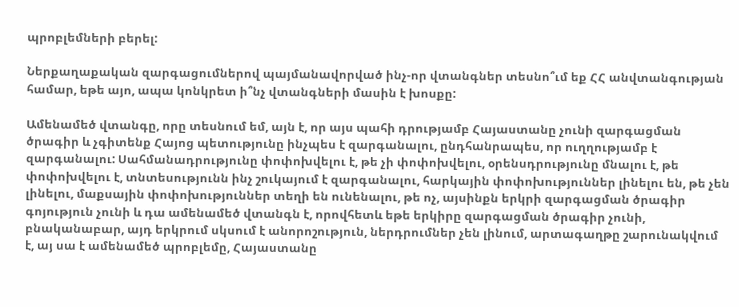պրոբլեմների բերել:

Ներքաղաքական զարգացումներով պայմանավորված ինչ-որ վտանգներ տեսնո՞ւմ եք ՀՀ անվտանգության համար, եթե այո, ապա կոնկրետ ի՞նչ վտանգների մասին է խոսքը:

Ամենամեծ վտանգը, որը տեսնում եմ, այն է, որ այս պահի դրությամբ Հայաստանը չունի զարգացման ծրագիր և չգիտենք Հայոց պետությունը ինչպես է զարգանալու, ընդհանրապես, որ ուղղությամբ է զարգանալու: Սահմանադրությունը փոփոխվելու է, թե չի փոփոխվելու, օրենսդրությունը մնալու է, թե փոփոխվելու է, տնտեսությունն ինչ շուկայում է զարգանալու, հարկային փոփոխություններ լինելու են, թե չեն լինելու, մաքսային փոփոխություններ տեղի են ունենալու, թե ոչ, այսինքն երկրի զարգացման ծրագիր գոյություն չունի և դա ամենամեծ վտանգն է, որովհետև եթե երկիրը զարգացման ծրագիր չունի, բնականաբար, այդ երկրում սկսում է անորոշություն, ներդրումներ չեն լինում, արտագաղթը շարունակվում է, այ սա է ամենամեծ պրոբլեմը, Հայաստանը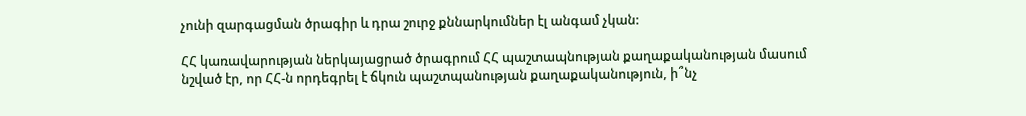չունի զարգացման ծրագիր և դրա շուրջ քննարկումներ էլ անգամ չկան:

ՀՀ կառավարության ներկայացրած ծրագրում ՀՀ պաշտապնության քաղաքականության մասում նշված էր, որ ՀՀ-ն որդեգրել է ճկուն պաշտպանության քաղաքականություն, ի՞նչ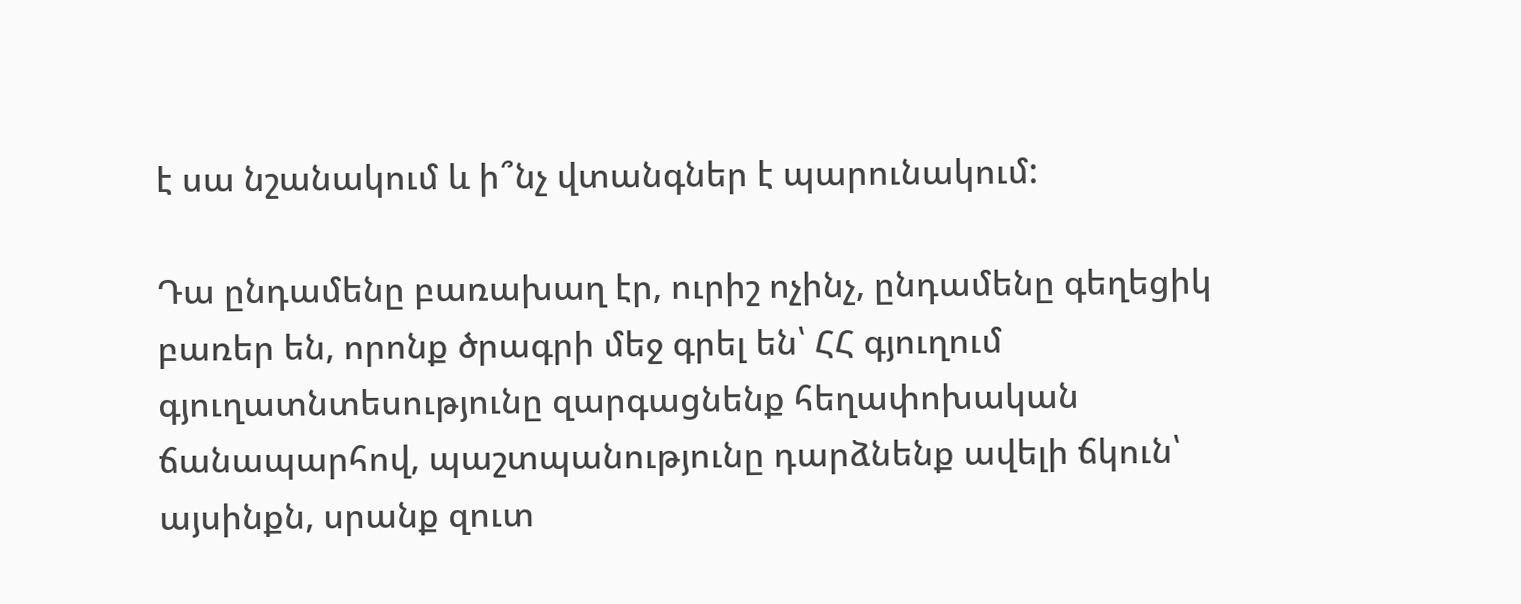է սա նշանակում և ի՞նչ վտանգներ է պարունակում:

Դա ընդամենը բառախաղ էր, ուրիշ ոչինչ, ընդամենը գեղեցիկ բառեր են, որոնք ծրագրի մեջ գրել են՝ ՀՀ գյուղում գյուղատնտեսությունը զարգացնենք հեղափոխական ճանապարհով, պաշտպանությունը դարձնենք ավելի ճկուն՝ այսինքն, սրանք զուտ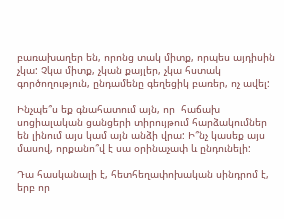բառախաղեր են, որոնց տակ միտք, որպես այդիսին չկա: Չկա միտք, չկան քայլեր, չկա հստակ գործողություն, ընդամենը գեղեցիկ բառեր, ոչ ավել:

Ինչպե՞ս եք գնահատում այն, որ  հաճախ սոցիալական ցանցերի տիրույթում հարձակումներ են լինում այս կամ այն անձի վրա: Ի՞նչ կասեք այս մասով, որքանո՞վ է սա օրինաչափ և ընդունելի:

Դա հասկանալի է, հետհեղափոխական սինդրոմ է, երբ որ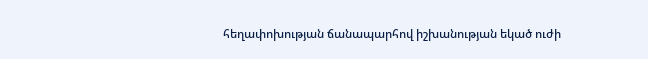հեղափոխության ճանապարհով իշխանության եկած ուժի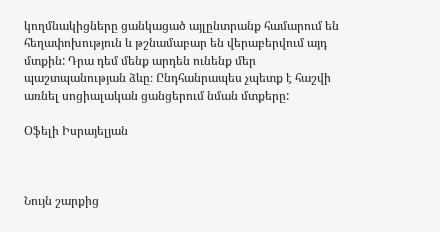կողմնակիցները ցանկացած այլընտրանք համարում են հեղափոխություն և թշնամաբար են վերաբերվում այդ մտքին: Դրա դեմ մենք արդեն ունենք մեր պաշտպանության ձևը։ Ընդհանրապես չպետք է հաշվի առնել սոցիալական ցանցերում նման մտքերը:

Օֆելի Իսրայելյան



Նույն շարքից